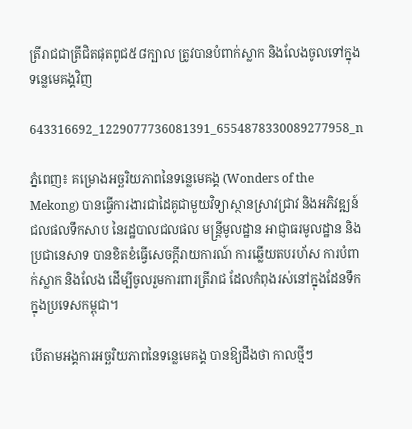ត្រីរាជជាត្រីជិតផុតពូជ៥៨ក្បាល ត្រូវបានបំពាក់ស្លាក និងលែងចូលទៅក្នុងទន្លេមេគង្គវិញ

643316692_1229077736081391_6554878330089277958_n

ភ្នំពេញ៖ គម្រោងអច្ឆរិយភាពនៃទន្លេមេគង្គ (Wonders of the Mekong) បានធ្វើការងារជាដៃគូជាមួយវិទ្យាស្ថានស្រាវជ្រាវ និងអភិវឌ្ឍន៍ជលផលទឹកសាប នៃរដ្ឋបាលជលផល មន្ត្រីមូលដ្ឋាន អាជ្ញាធរមូលដ្ឋាន និងប្រជានេសាទ បានខិតខំធ្វើសេចក្តីរាយការណ៍ ការឆ្លើយតបរហ័ស ការបំពាក់ស្លាក និងលែង ដើម្បីចូលរួមការពារត្រីរាជ ដែលកំពុងរស់នៅក្នុងដែនទឹកក្នុងប្រទេសកម្ពុជា។

បើតាមអង្គការអច្ឆរិយភាពនៃទន្លេមេគង្គ បានឱ្យដឹងថា កាលថ្មីៗ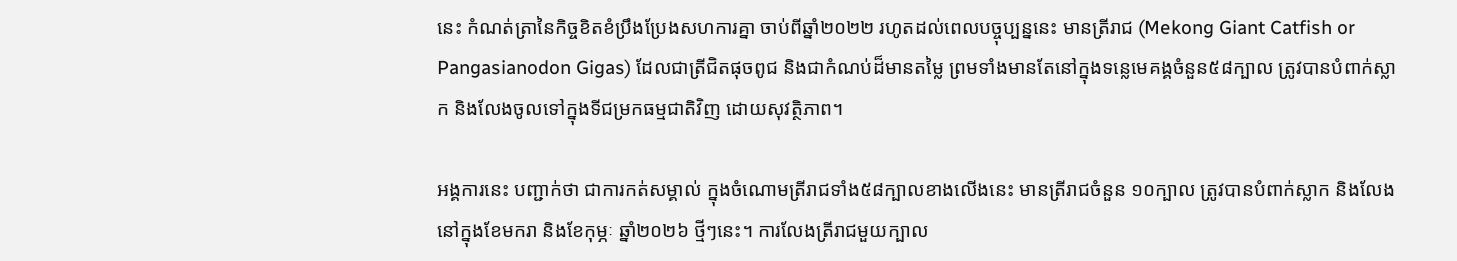នេះ កំណត់ត្រានៃកិច្ចខិតខំប្រឹងប្រែងសហការគ្នា ចាប់ពីឆ្នាំ២០២២ រហូតដល់ពេលបច្ចុប្បន្ននេះ មានត្រីរាជ (Mekong Giant Catfish or Pangasianodon Gigas) ដែលជាត្រីជិតផុចពូជ និងជាកំណប់ដ៏មានតម្លៃ ព្រមទាំងមានតែនៅក្នុងទន្លេមេគង្គចំនួន៥៨ក្បាល ត្រូវបានបំពាក់ស្លាក និងលែងចូលទៅក្នុងទីជម្រកធម្មជាតិវិញ ដោយសុវត្ថិភាព។

អង្គការនេះ បញ្ជាក់ថា ជាការកត់សម្គាល់ ក្នុងចំណោមត្រីរាជទាំង៥៨ក្បាលខាងលើងនេះ មានត្រីរាជចំនួន ១០ក្បាល ត្រូវបានបំពាក់ស្លាក និងលែងនៅក្នុងខែមករា និងខែកុម្ភៈ ឆ្នាំ២០២៦ ថ្មីៗនេះ។ ការលែងត្រីរាជមួយក្បាល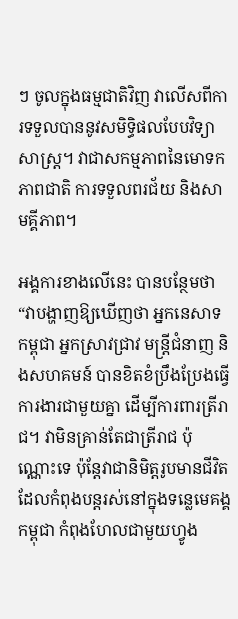ៗ ចូលក្នុងធម្មជាតិវិញ វាលើសពីការទទួលបាននូវសមិទ្ធិផលបែបវិទ្យាសាស្ត្រ។ វាជាសកម្មភាពនៃមោទកភាពជាតិ ការទទួលពរជ័យ និងសាមគ្គីភាព។

អង្គការខាងលើនេះ បានបន្ថែមថា “វាបង្ហាញឱ្យឃើញថា អ្នកនេសាទកម្ពុជា អ្នកស្រាវជ្រាវ មន្ត្រីជំនាញ និងសហគមន៍ បានខិតខំប្រឹងប្រែងធ្វើការងារជាមួយគ្នា ដើម្បីការពារត្រីរាជ។ វាមិនគ្រាន់តែជាត្រីរាជ ប៉ុណ្ណោះទេ ប៉ុន្តែវាជានិមិត្តរូបមានជីវិត ដែលកំពុងបន្តរស់នៅក្នុងទន្លេមេគង្គកម្ពុជា កំពុងហែលជាមួយហ្វូង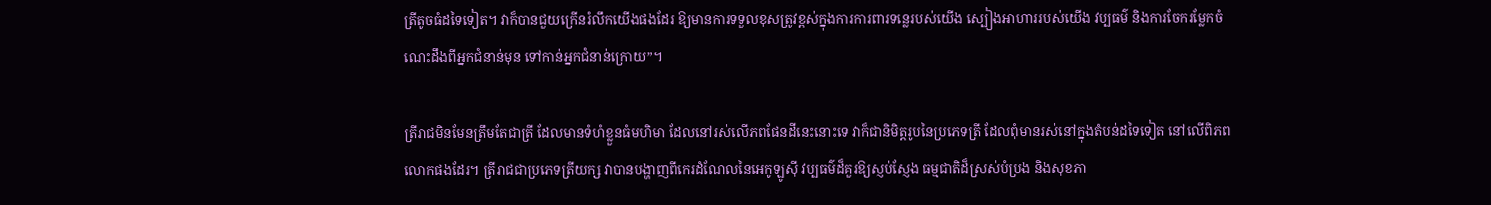ត្រីតូចធំដទៃទៀត។ វាក៏បានជួយក្រើនរំលឹកយើងផងដែរ ឱ្យមានការទទួលខុសត្រូវខ្ពស់ក្នុងការការពារទន្លេរបស់យើង ស្បៀងអាហាររបស់យើង វប្បធម៌ និងការចែករម្លែកចំណេះដឹងពីអ្នកជំនាន់មុន ទៅកាន់អ្នកជំនាន់ក្រោយ”។

ត្រីរាជមិនមែនត្រឹមតែជាត្រី ដែលមានទំហំខ្លួនធំមហិមា ដែលនៅរស់លើភពផែនដីនេះនោះទេ វាក៏ជានិមិត្តរូបនៃប្រភេទត្រី ដែលពុំមានរស់នៅក្នុងតំបន់ដទៃទៀត នៅលើពិភពលោកផងដែរ។ ត្រីរាជជាប្រភេទត្រីយក្ស វាបានបង្ហាញពីកេរដំណែលនៃអេកូឡូស៊ី វប្បធម៌ដ៏គួរឱ្យស្ញប់ស្ញែង ធម្មជាតិដ៏ស្រស់បំប្រង និងសុខភា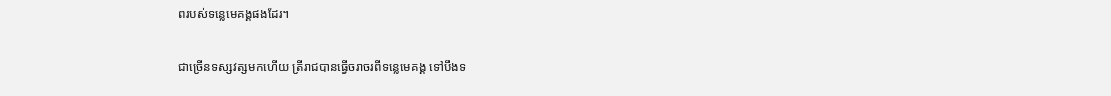ពរបស់ទន្លេមេគង្គផងដែរ។

ជាច្រើនទស្សវត្សមកហើយ ត្រីរាជបានធ្វើចរាចរពីទន្លេមេគង្គ ទៅបឹងទ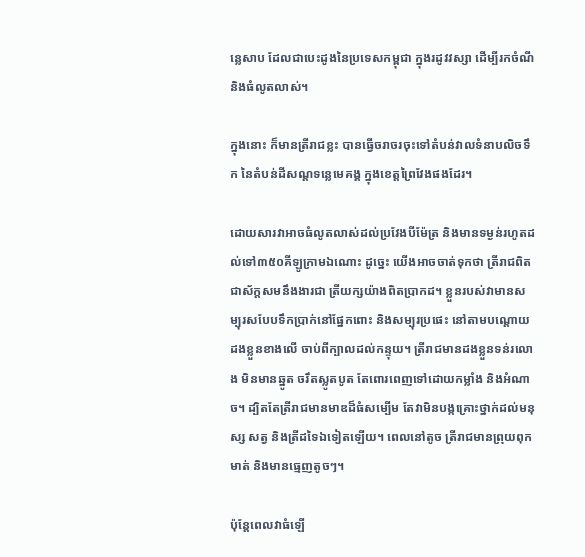ន្លេសាប ដែលជាបេះដូងនៃប្រទេសកម្ពុជា ក្នុងរដូវវស្សា ដើម្បីរកចំណី និងធំលូតលាស់។

ក្នុងនោះ ក៏មានត្រីរាជខ្លះ បានធ្វើចរាចរចុះទៅតំបន់វាលទំនាបលិចទឹក នៃតំបន់ដីសណ្តទន្លេមេគង្គ ក្នុងខេត្តព្រៃវែងផងដែរ។

ដោយសារវាអាចធំលូតលាស់ដល់ប្រវែងបីម៉ែត្រ និងមានទម្ងន់រហូតដល់ទៅ៣៥០គីឡូក្រាមឯណោះ ដូច្នេះ យើងអាចចាត់ទុកថា ត្រីរាជពិតជាស័ក្តសមនឹងងារជា ត្រីយក្សយ៉ាងពិតប្រាកដ។ ខ្លួនរបស់វាមានសម្បុរសបែបទឹកប្រាក់នៅផ្នែកពោះ និងសម្បុរប្រផេះ នៅតាមបណ្តោយដងខ្លួនខាងលើ ចាប់ពីក្បាលដល់កន្ទុយ។ ត្រីរាជមានដងខ្លួនទន់រលោង មិនមានឆ្នូត ចរឹតស្លូតបូត តែពោរពេញទៅដោយកម្លាំង និងអំណាច។ ដ្បិតតែត្រីរាជមានមាឌដ៏ធំសម្បើម តែវាមិនបង្កគ្រោះថ្នាក់ដល់មនុស្ស សត្វ និងត្រីដទៃឯទៀតឡើយ។ ពេលនៅតូច ត្រីរាជមានព្រុយពុកមាត់ និងមានធ្មេញតូចៗ។

ប៉ុន្តែពេលវាធំឡើ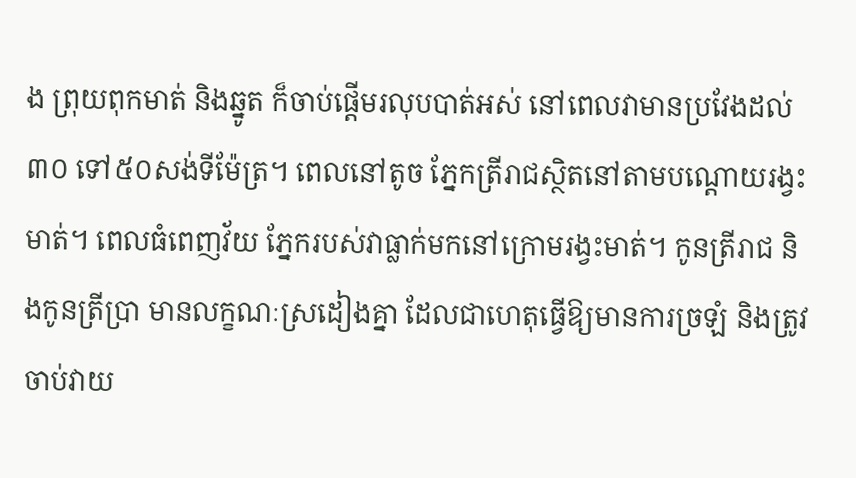ង ព្រុយពុកមាត់ និងឆ្នូត ក៏ចាប់ផ្តើមរលុបបាត់អស់ នៅពេលវាមានប្រវែងដល់៣០ ទៅ៥០សង់ទីម៉ែត្រ។ ពេលនៅតូច ភ្នែកត្រីរាជស្ថិតនៅតាមបណ្តោយរង្វះមាត់។ ពេលធំពេញវ័យ ភ្នែករបស់វាធ្លាក់មកនៅក្រោមរង្វះមាត់។ កូនត្រីរាជ និងកូនត្រីប្រា មានលក្ខណៈស្រដៀងគ្នា ដែលជាហេតុធ្វើឱ្យមានការច្រឡំ និងត្រូវចាប់វាយ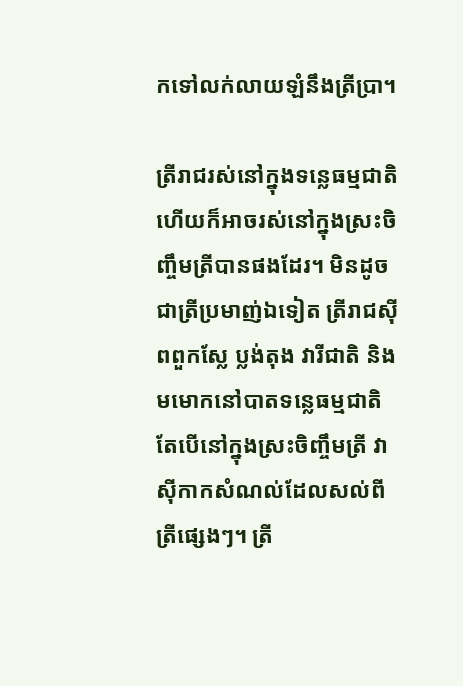កទៅលក់លាយឡំនឹងត្រីប្រា។

ត្រីរាជរស់នៅក្នុងទន្លេធម្មជាតិ ហើយក៏អាចរស់នៅក្នុងស្រះចិញ្ចឹមត្រីបានផងដែរ។ មិនដូចជាត្រីប្រមាញ់ឯទៀត ត្រីរាជស៊ីពពួកស្លែ ប្លង់តុង វារីជាតិ និងមមោកនៅបាតទន្លេធម្មជាតិ តែបើនៅក្នុងស្រះចិញ្ចឹមត្រី វាស៊ីកាកសំណល់ដែលសល់ពីត្រីផ្សេងៗ។ ត្រី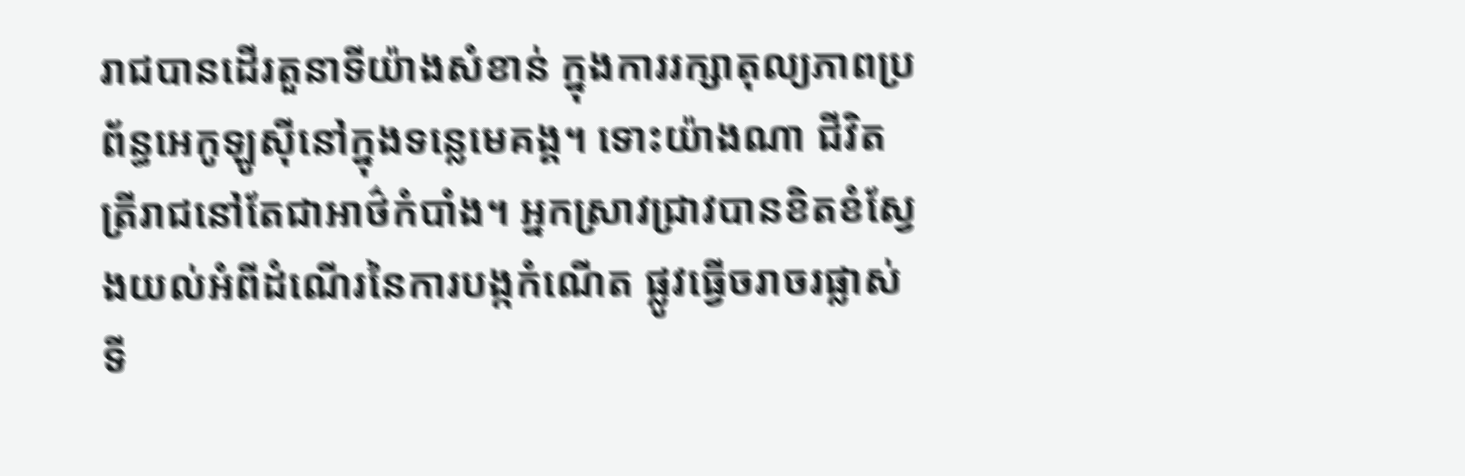រាជបានដើរតួនាទីយ៉ាងសំខាន់ ក្នុងការរក្សាតុល្យភាពប្រព័ន្ធអេកូឡូស៊ីនៅក្នុងទន្លេមេគង្គ។ ទោះយ៉ាងណា ជីវិតត្រីរាជនៅតែជាអាថ៌កំបាំង។ អ្នកស្រាវជ្រាវបានខិតខំស្វែងយល់អំពីដំណើរនៃការបង្កកំណើត ផ្លូវធ្វើចរាចរផ្លាស់ទី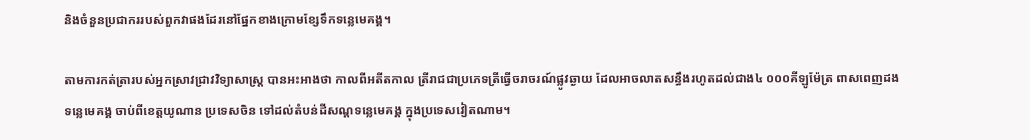និងចំនួនប្រជាកររបស់ពួកវាផងដែរនៅផ្នែកខាងក្រោមខ្សែទឹកទន្លេមេគង្គ។

តាមការកត់ត្រារបស់អ្នកស្រាវជ្រាវវិទ្យាសាស្ត្រ បានអះអាងថា កាលពីអតីតកាល ត្រីរាជជាប្រភេទត្រីធ្វើចរាចរណ៍ផ្លូវឆ្ងាយ ដែលអាចលាតសន្ធឹងរហូតដល់ជាង៤ ០០០គីឡូម៉ែត្រ ពាសពេញដងទន្លេមេគង្គ ចាប់ពីខេត្តយូណាន ប្រទេសចិន ទៅដល់តំបន់ដីសណ្តទន្លេមេគង្គ ក្នុងប្រទេសវៀតណាម។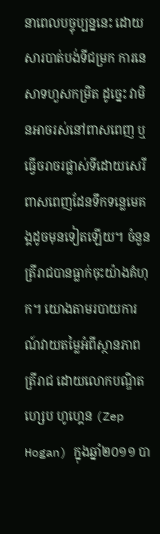នាពេលបច្ចុប្បន្ននេះ ដោយសារបាត់បង់ទីជម្រក ការនេសាទហួសកម្រិត ដូច្នេះ វាមិនអាចរស់នៅពាសពេញ ឬធ្វើចរាចរផ្លាស់ទីដោយសេរីពាសពេញដែនទឹកទន្លេមេគង្គដូចមុនទៀតឡើយ។ ចំនួនត្រីរាជបានធ្លាក់ចុះយ៉ាងគំហុក។ យោងតាមរបាយការណ៍វាយតម្លៃអំពីស្ថានភាពត្រីរាជ ដោយលោកបណ្ឌិត ហ្សេប ហូហ្គេន (Zep Hogan) ក្នុងឆ្នាំ២០១១ បា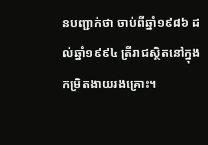នបញ្ជាក់ថា ចាប់ពីឆ្នាំ១៩៨៦ ដល់ឆ្នាំ១៩៩៤ ត្រីរាជស្ថិតនៅក្នុងកម្រិតងាយរងគ្រោះ។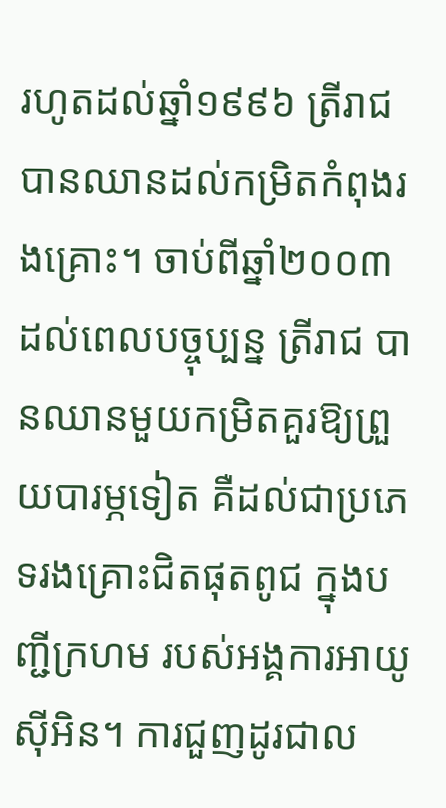រហូតដល់ឆ្នាំ១៩៩៦ ត្រីរាជបានឈានដល់កម្រិតកំពុងរងគ្រោះ។ ចាប់ពីឆ្នាំ២០០៣ ដល់ពេលបច្ចុប្បន្ន ត្រីរាជ បានឈានមួយកម្រិតគួរឱ្យព្រួយបារម្ភទៀត គឺដល់ជាប្រភេទរងគ្រោះជិតផុតពូជ ក្នុងបញ្ជីក្រហម របស់អង្គការអាយូស៊ីអិន។ ការជួញដូរជាល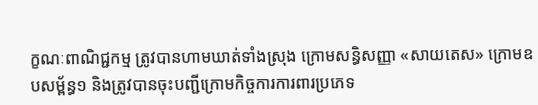ក្ខណៈពាណិជ្ជកម្ម ត្រូវបានហាមឃាត់ទាំងស្រុង ក្រោមសន្ធិសញ្ញា «សាយតេស» ក្រោមឧបសម្ព័ន្ធ១ និងត្រូវបានចុះបញ្ជីក្រោមកិច្ចការការពារប្រភេទ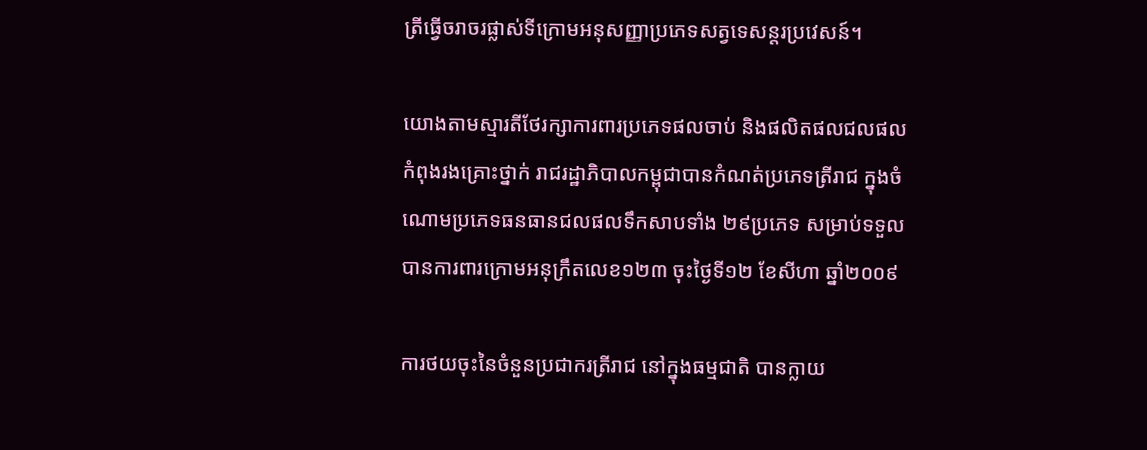ត្រីធ្វើចរាចរផ្លាស់ទីក្រោមអនុសញ្ញាប្រភេទសត្វទេសន្តរប្រវេសន៍។

យោងតាមស្មារតីថែរក្សាការពារប្រភេទផលចាប់ និងផលិតផលជលផល កំពុងរងគ្រោះថ្នាក់ រាជរដ្ឋាភិបាលកម្ពុជាបានកំណត់ប្រភេទត្រីរាជ ក្នុងចំណោមប្រភេទធនធានជលផលទឹកសាបទាំង ២៩ប្រភេទ សម្រាប់ទទួលបានការពារក្រោមអនុក្រឹតលេខ១២៣ ចុះថ្ងៃទី១២ ខែសីហា ឆ្នាំ២០០៩

ការថយចុះនៃចំនួនប្រជាករត្រីរាជ នៅក្នុងធម្មជាតិ បានក្លាយ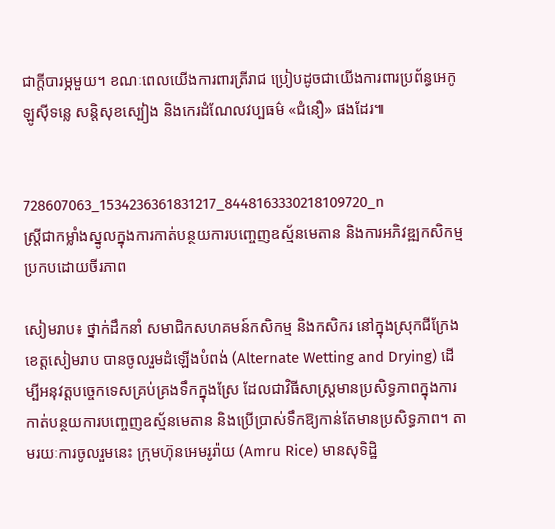ជាក្តីបារម្ភមួយ។ ខណៈពេលយើងការពារត្រីរាជ ប្រៀបដូចជាយើងការពារប្រព័ន្ធអេកូឡូស៊ីទន្លេ សន្តិសុខស្បៀង និងកេរដំណែលវប្បធម៌ «ជំនឿ» ផងដែរ៕


728607063_1534236361831217_8448163330218109720_n
ស្ត្រីជាកម្លាំងស្នូលក្នុងការកាត់បន្ថយការបញ្ចេញឧស្ម័នមេតាន និងការអភិវឌ្ឍកសិកម្មប្រកបដោយចីរភាព

សៀមរាប៖ ថ្នាក់ដឹកនាំ សមាជិកសហគមន៍កសិកម្ម និងកសិករ នៅក្នុងស្រុកជីក្រែង ខេត្តសៀមរាប បានចូលរួមដំឡើងបំពង់ (Alternate Wetting and Drying) ដើម្បីអនុវត្តបច្ចេកទេសគ្រប់គ្រងទឹកក្នុងស្រែ ដែលជាវិធីសាស្ត្រមានប្រសិទ្ធភាពក្នុងការកាត់បន្ថយការបញ្ចេញឧស្ម័នមេតាន និងប្រើប្រាស់ទឹកឱ្យកាន់តែមានប្រសិទ្ធភាព។ តាមរយៈការចូលរួមនេះ ក្រុមហ៊ុនអេមរូរ៉ាយ (Amru Rice) មានសុទិដ្ឋិ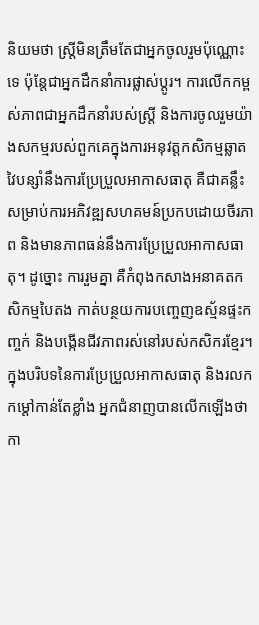និយមថា ស្ត្រីមិនត្រឹមតែជាអ្នកចូលរួមប៉ុណ្ណោះទេ ប៉ុន្តែជាអ្នកដឹកនាំការផ្លាស់ប្តូរ។ ការលើកកម្ពស់ភាពជាអ្នកដឹកនាំរបស់ស្ត្រី និងការចូលរួមយ៉ាងសកម្មរបស់ពួកគេក្នុងការអនុវត្ដកសិកម្មឆ្លាតវៃបន្សាំនឹងការប្រែប្រួលអាកាសធាតុ គឺជាគន្លឹះសម្រាប់ការអភិវឌ្ឍសហគមន៍ប្រកបដោយចីរភាព និងមានភាពធន់នឹងការប្រែប្រួលអាកាសធាតុ។ ដូច្នោះ ការរួមគ្នា គឺកំពុងកសាងអនាគតកសិកម្មបៃតង កាត់បន្ថយការបញ្ចេញឧស្ម័នផ្ទះកញ្ចក់ និងបង្កើនជីវភាពរស់នៅរបស់កសិករខ្មែរ។ ក្នុងបរិបទនៃការប្រែប្រួលអាកាសធាតុ និងរលកកម្ដៅកាន់តែខ្លាំង អ្នកជំនាញបានលើកឡើងថា កា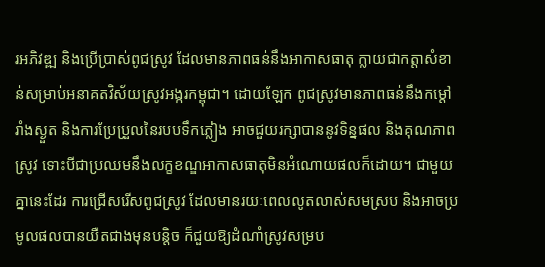រអភិវឌ្ឍ និងប្រើប្រាស់ពូជស្រូវ ដែលមានភាពធន់នឹងអាកាសធាតុ ក្លាយជាកត្តាសំខាន់សម្រាប់អនាគតវិស័យស្រូវអង្ករកម្ពុជា។ ដោយឡែក ពូជស្រូវមានភាពធន់នឹងកម្ដៅ រាំងស្ងួត និងការប្រែប្រួលនៃរបបទឹកភ្លៀង អាចជួយរក្សាបាននូវទិន្នផល និងគុណភាពស្រូវ ទោះបីជាប្រឈមនឹងលក្ខខណ្ឌអាកាសធាតុមិនអំណោយផលក៏ដោយ។ ជាមួយគ្នានេះដែរ ការជ្រើសរើសពូជស្រូវ ដែលមានរយៈពេលលូតលាស់សមស្រប និងអាចប្រមូលផលបានយឺតជាងមុនបន្តិច ក៏ជួយឱ្យដំណាំស្រូវសម្រប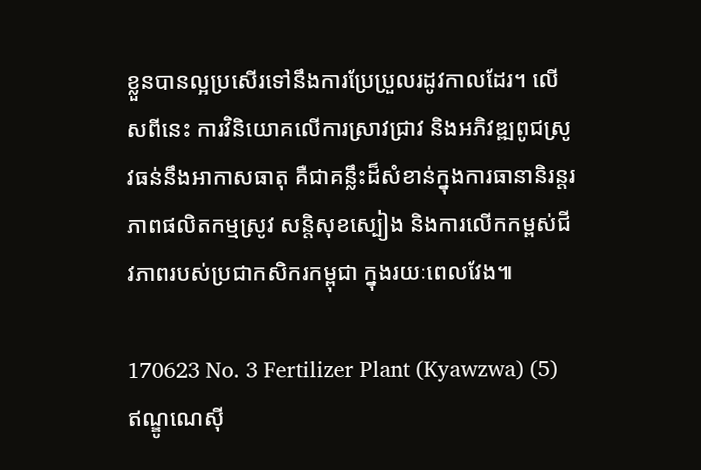ខ្លួនបានល្អប្រសើរទៅនឹងការប្រែប្រួលរដូវកាលដែរ។ លើសពីនេះ ការវិនិយោគលើការស្រាវជ្រាវ និងអភិវឌ្ឍពូជស្រូវធន់នឹងអាកាសធាតុ គឺជាគន្លឹះដ៏សំខាន់ក្នុងការធានានិរន្តរភាពផលិតកម្មស្រូវ សន្តិសុខស្បៀង និងការលើកកម្ពស់ជីវភាពរបស់ប្រជាកសិករកម្ពុជា ក្នុងរយៈពេលវែង៕

170623 No. 3 Fertilizer Plant (Kyawzwa) (5)
ឥណ្ឌូណេស៊ី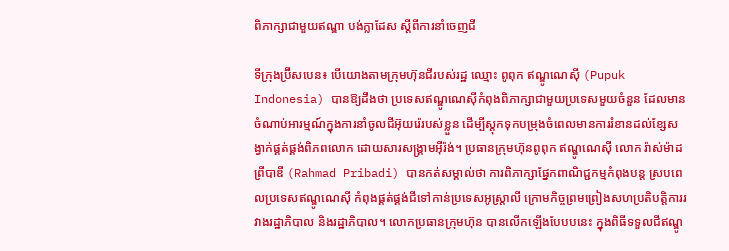ពិភាក្សាជាមួយឥណ្ឌា បង់ក្លាដែស ស្តីពីការនាំចេញជី

ទីក្រុងប្រ៊ីសបេន៖ បើយោងតាមក្រុមហ៊ុនជីរបស់រដ្ឋ ឈ្មោះ ពូពុក ឥណ្ឌូណេស៊ី (Pupuk Indonesia) បានឱ្យដឹងថា ប្រទេសឥណ្ឌូណេស៊ីកំពុងពិភាក្សាជាមួយប្រទេសមួយចំនួន ដែលមានចំណាប់អារម្មណ៍ក្នុងការនាំចូលជីអ៊ុយរ៉េរបស់ខ្លួន ដើម្បីស្តុកទុកបម្រុងចំពេលមានការរំខានដល់ខ្សែសង្វាក់ផ្គត់ផ្គង់ពិភពលោក ដោយសារសង្គ្រាមអ៊ីរ៉ង់។ ប្រធានក្រុមហ៊ុនពូពុក ឥណ្ឌូណេស៊ី លោក រ៉ាស់ម៉ាដ ព្រីបាឌី (Rahmad Pribadi) បានកត់សម្គាល់ថា ការពិភាក្សាផ្នែកពាណិជ្ជកម្មកំពុងបន្ត ស្របពេលប្រទេសឥណ្ឌូណេស៊ី កំពុងផ្គត់ផ្គង់ជីទៅកាន់ប្រទេសអូស្ត្រាលី ក្រោមកិច្ចព្រមព្រៀងសហប្រតិបត្តិការរវាងរដ្ឋាភិបាល និងរដ្ឋាភិបាល។ លោកប្រធានក្រុមហ៊ុន បានលើកឡើងបែបបនេះ ក្នុងពិធីទទួលជីឥណ្ឌូ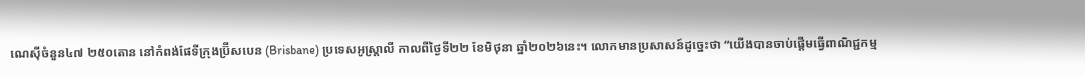ណេស៊ីចំនួន៤៧ ២៥០តោន នៅកំពង់ផែទីក្រុងប្រ៊ីសបេន (Brisbane) ប្រទេសអូស្ត្រាលី កាលពីថ្ងៃទី២២ ខែមិថុនា ឆ្នាំ២០២៦នេះ។ លោកមានប្រសាសន៍ដូច្នេះថា “យើងបានចាប់ផ្តើមធ្វើពាណិជ្ជកម្ម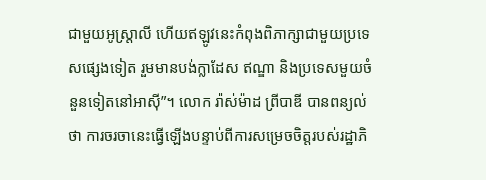ជាមួយអូស្ត្រាលី ហើយឥឡូវនេះកំពុងពិភាក្សាជាមួយប្រទេសផ្សេងទៀត រួមមានបង់ក្លាដែស ឥណ្ឌា និងប្រទេសមួយចំនួនទៀតនៅអាស៊ី”។ លោក រ៉ាស់ម៉ាដ ព្រីបាឌី បានពន្យល់ថា ការចរចានេះធ្វើឡើងបន្ទាប់ពីការសម្រេចចិត្តរបស់រដ្ឋាភិ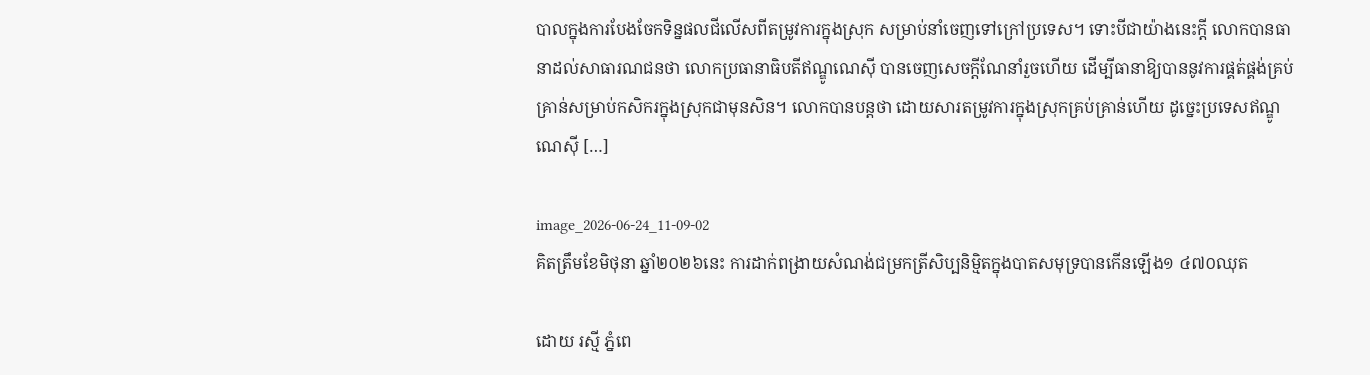បាលក្នុងការបែងចែកទិន្នផលជីលើសពីតម្រូវការក្នុងស្រុក សម្រាប់នាំចេញទៅក្រៅប្រទេស។ ទោះបីជាយ៉ាងនេះក្តី លោកបានធានាដល់សាធារណជនថា លោកប្រធានាធិបតីឥណ្ឌូណេស៊ី បានចេញសេចក្តីណែនាំរួចហើយ ដើម្បីធានាឱ្យបាននូវការផ្គត់ផ្គង់គ្រប់គ្រាន់សម្រាប់កសិករក្នុងស្រុកជាមុនសិន។ លោកបានបន្តថា ដោយសារតម្រូវការក្នុងស្រុកគ្រប់គ្រាន់ហើយ ដូច្នេះប្រទេសឥណ្ឌូណេស៊ី […]

image_2026-06-24_11-09-02
គិតត្រឹមខែមិថុនា ឆ្នាំ២០២៦នេះ ការដាក់ពង្រាយសំណង់ជម្រកត្រីសិប្បនិម្មិតក្នុងបាតសមុទ្របានកើនឡើង១ ៤៧០ឈុត

ដោយ រស្មី ភ្នំពេ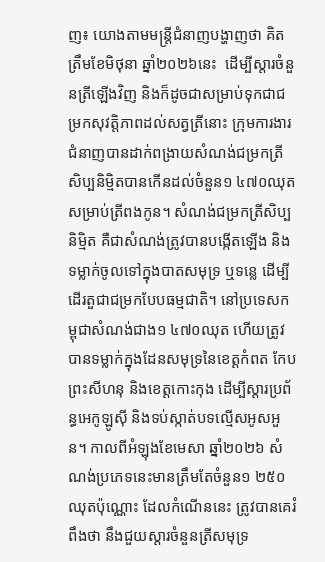ញ៖ យោងតាមមន្រ្តីជំនាញបង្ហាញថា គិតត្រឹមខែមិថុនា ឆ្នាំ២០២៦នេះ  ដើម្បីស្តារចំនួនត្រីឡើងវិញ និងក៏ដូចជាសម្រាប់ទុកជាជម្រកសុវត្តិភាពដល់សត្វត្រីនោះ ក្រុមការងារជំនាញបានដាក់ពង្រាយសំណង់ជម្រកត្រីសិប្បនិម្មិតបានកើនដល់ចំនួន១ ៤៧០ឈុត សម្រាប់ត្រីពងកូន។ សំណង់ជម្រកត្រីសិប្បនិម្មិត គឺជាសំណង់ត្រូវបានបង្កើតឡើង និងទម្លាក់ចូលទៅក្នុងបាតសមុទ្រ ឬទន្លេ ដើម្បីដើរតួជាជម្រកបែបធម្មជាតិ។ នៅប្រទេសកម្ពុជាសំណង់ជាង១ ៤៧០ឈុត ហើយត្រូវបានទម្លាក់ក្នុងដែនសមុទ្រនៃខេត្តកំពត កែប ព្រះសីហនុ និងខេត្តកោះកុង ដើម្បីស្តារប្រព័ន្ធអេកូឡូស៊ី និងទប់ស្កាត់បទល្មើសអូសអួន។ កាលពីអំឡុងខែមេសា ឆ្នាំ២០២៦ សំណង់ប្រភេទនេះមានត្រឹមតែចំនួន១ ២៥០ឈុតប៉ុណ្ណោះ ដែលកំណើននេះ ត្រូវបានគេរំពឹងថា នឹងជួយស្តារចំនួនត្រីសមុទ្រ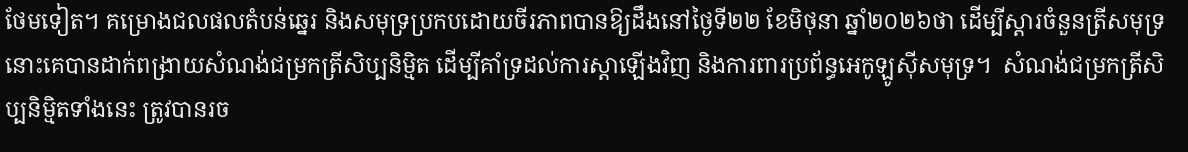ថែមទៀត។ គម្រោងជលផលតំបន់ឆ្នេរ និងសមុទ្រប្រកបដោយចីរភាពបានឱ្យដឹងនៅថ្ងៃទី២២ ខែមិថុនា ឆ្នាំ២០២៦ថា ដើម្បីស្តារចំនួនត្រីសមុទ្រនោះគេបានដាក់ពង្រាយសំណង់ជម្រកត្រីសិប្បនិម្មិត ដើម្បីគាំទ្រដល់ការស្ដាឡើងវិញ និងការពារប្រព័ន្ធអេកូឡូស៊ីសមុទ្រ។  សំណង់ជម្រកត្រីសិប្បនិម្មិតទាំងនេះ ត្រូវបានរច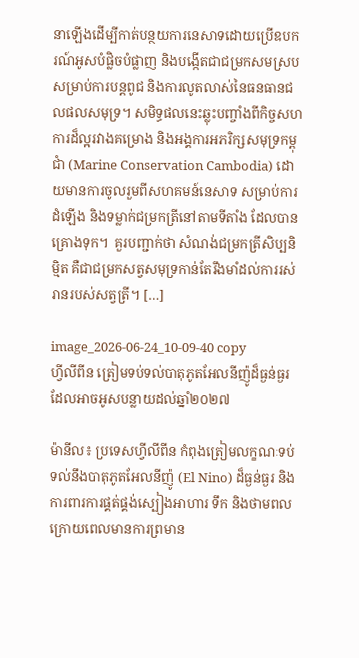នាឡើងដើម្បីកាត់បន្ថយការនេសាទដោយប្រើឧបករណ៍អូសបំផ្លិចបំផ្លាញ និងបង្កើតជាជម្រកសមស្រប សម្រាប់ការបន្តពូជ និងការលូតលាស់នៃធនធានជលផលសមុទ្រ។ សមិទ្ធផលនេះឆ្លុះបញ្ចាំងពីកិច្ចសហការដ៏ល្អរវាងគម្រោង និងអង្គការអភរិក្សសមុទ្រកម្ពុជាំ (Marine Conservation Cambodia) ដោយមានការចូលរួមពីសហគមន៍នេសាទ សម្រាប់ការដំឡើង និងទម្លាក់ជម្រកត្រីនៅតាមទីតាំង ដែលបានគ្រោងទុក។  គួរបញ្ជាក់ថា សំណង់ជម្រកត្រីសិប្បនិម្មិត គឺជាជម្រកសត្វសមុទ្រកាន់តែរឹងមាំដល់ការរស់រានរបស់សត្វត្រី។ […]

image_2026-06-24_10-09-40 copy
ហ្វីលីពីន ត្រៀមទប់ទល់បាតុភូតអែលនីញ៉ូដ៏ធ្ងន់ធ្ងរ ដែលអាចអូសបន្លាយដល់ឆ្នាំ២០២៧

ម៉ានីល៖ ប្រទេសហ្វីលីពីន កំពុងត្រៀមលក្ខណៈទប់ទល់នឹងបាតុភូតអែលនីញ៉ូ (El Nino) ដ៏ធ្ងន់ធ្ងរ និងការពារការផ្គត់ផ្គង់ស្បៀងអាហារ ទឹក និងថាមពល ក្រោយពេលមានការព្រមាន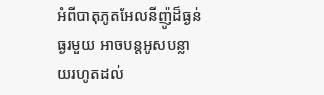អំពីបាតុភូតអែលនីញ៉ូដ៏ធ្ងន់ធ្ងរមួយ អាចបន្តអូសបន្លាយរហូតដល់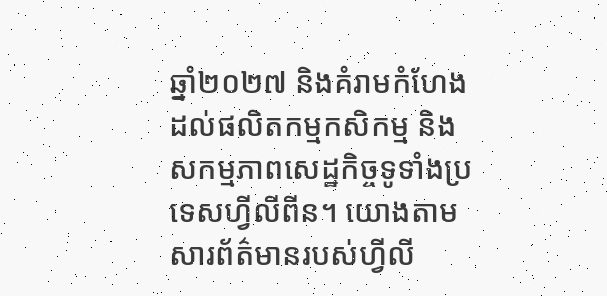ឆ្នាំ២០២៧ និងគំរាមកំហែងដល់ផលិតកម្មកសិកម្ម និងសកម្មភាពសេដ្ឋកិច្ចទូទាំងប្រទេសហ្វីលីពីន។ យោងតាមសារព័ត៌មានរបស់ហ្វីលី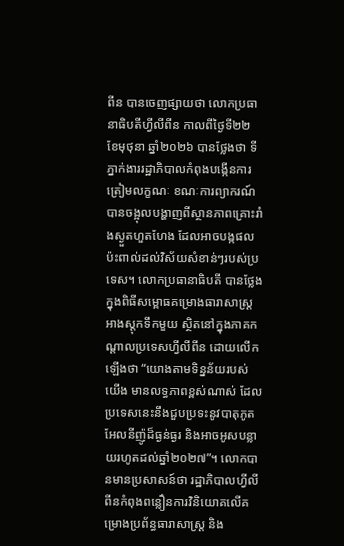ពីន បានចេញផ្សាយថា លោកប្រធានាធិបតីហ្វីលីពីន កាលពីថ្ងៃទី២២ ខែមុថុនា ឆ្នាំ២០២៦ បានថ្លែងថា ទីភ្នាក់ងាររដ្ឋាភិបាលកំពុងបង្កើនការត្រៀមលក្ខណៈ ខណៈការព្យាករណ៍បានចង្អុលបង្ហាញពីស្ថានភាពគ្រោះរាំងស្ងួតហួតហែង ដែលអាចបង្កផលប៉ះពាល់ដល់វិស័យសំខាន់ៗរបស់ប្រទេស។ លោកប្រធានាធិបតី បានថ្លែងក្នុងពិធីសម្ពោធគម្រោងធារាសាស្ត្រអាងស្តុកទឹកមួយ ស្ថិតនៅក្នុងភាគកណ្តាលប្រទេសហ្វីលីពីន ដោយលើកឡើងថា “យោងតាមទិន្នន័យរបស់យើង មានលទ្ធភាពខ្ពស់ណាស់ ដែលប្រទេសនេះនឹងជួបប្រទះនូវបាតុភូតអែលនីញ៉ូដ៏ធ្ងន់ធ្ងរ និងអាចអូសបន្លាយរហូតដល់ឆ្នាំ២០២៧”។ លោកបានមានប្រសាសន៍ថា រដ្ឋាភិបាលហ្វីលីពីនកំពុងពន្លឿនការវិនិយោគលើគម្រោងប្រព័ន្ធធារាសាស្ត្រ និង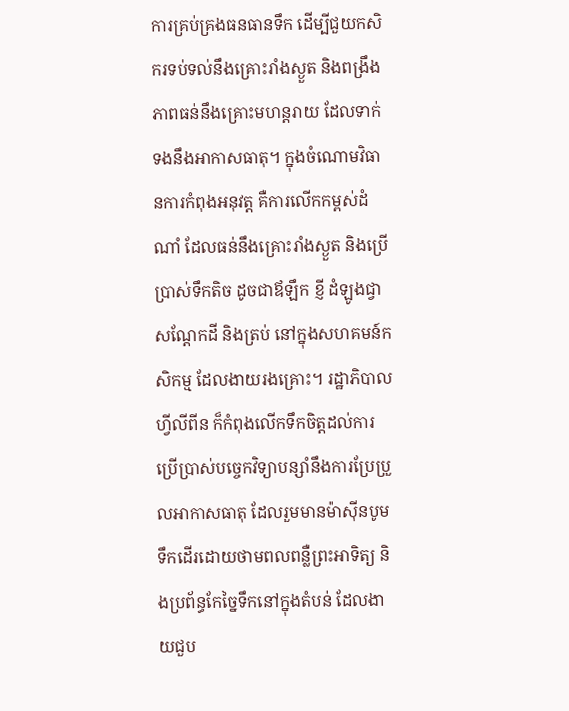ការគ្រប់គ្រងធនធានទឹក ដើម្បីជួយកសិករទប់ទល់នឹងគ្រោះរាំងស្ងួត និងពង្រឹងភាពធន់នឹងគ្រោះមហន្តរាយ ដែលទាក់ទងនឹងអាកាសធាតុ។ ក្នុងចំណោមវិធានការកំពុងអនុវត្ត គឺការលើកកម្ពស់ដំណាំ ដែលធន់នឹងគ្រោះរាំងស្ងួត និងប្រើប្រាស់ទឹកតិច ដូចជាឪឡឹក ខ្ញី ដំឡូងជ្វា សណ្តែកដី និងត្រប់ នៅក្នុងសហគមន៍កសិកម្ម ដែលងាយរងគ្រោះ។ រដ្ឋាភិបាលហ្វីលីពីន ក៏កំពុងលើកទឹកចិត្តដល់ការប្រើប្រាស់បច្ចេកវិទ្យាបន្សាំនឹងការប្រែប្រួលអាកាសធាតុ ដែលរួមមានម៉ាស៊ីនបូមទឹកដើរដោយថាមពលពន្លឺព្រះអាទិត្យ និងប្រព័ន្ធកែច្នៃទឹកនៅក្នុងតំបន់ ដែលងាយជួប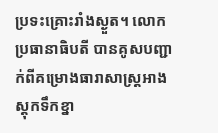ប្រទះគ្រោះរាំងស្ងួត។ លោកប្រធានាធិបតី បានគូសបញ្ជាក់ពីគម្រោងធារាសាស្ត្រអាងស្តុកទឹកខ្នា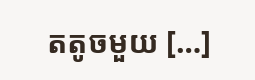តតូចមួយ […]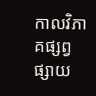កាលវិភាគផ្សព្វផ្សាយ